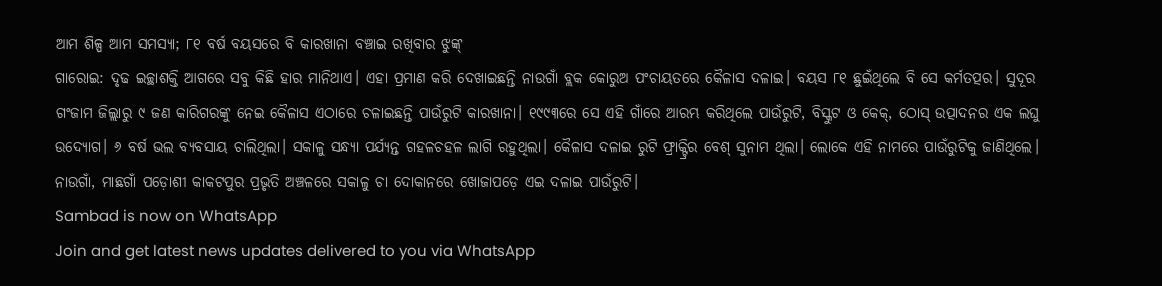ଆମ ଶିଳ୍ପ ଆମ ସମସ୍ୟା; ୮୧ ବର୍ଷ ବୟସରେ ବି କାରଖାନା ବଞ୍ଚାଇ ରଖିବାର ଝୁଙ୍କ୍
ଗାରୋଇ: ଦୃଢ ଇଚ୍ଛାଶକ୍ତି ଆଗରେ ସବୁ କିଛି ହାର ମାନିଥାଏ। ଏହା ପ୍ରମାଣ କରି ଦେଖାଇଛନ୍ତି ନାଉଗାଁ ବ୍ଲକ କୋରୁଅ ପଂଚାୟତରେ କୈଳାସ ଦଳାଇ। ବୟସ ୮୧ ଛୁଇଁଥିଲେ ବି ସେ କର୍ମତତ୍ପର। ସୁଦୂର ଗଂଜାମ ଜିଲ୍ଲାରୁ ୯ ଜଣ କାରିଗରଙ୍କୁ ନେଇ କୈଳାସ ଏଠାରେ ଚଳାଇଛନ୍ତି ପାଉଁରୁଟି କାରଖାନା। ୧୯୯୩ରେ ସେ ଏହି ଗାଁରେ ଆରମ୍ଭ କରିଥିଲେ ପାଉଁରୁଟି, ବିସ୍କୁଟ ଓ କେକ୍, ଠୋସ୍ ଉତ୍ପାଦନର ଏକ ଲଘୁ ଉଦ୍ୟୋଗ। ୬ ବର୍ଷ ଭଲ ବ୍ୟବସାୟ ଚାଲିଥିଲା। ସକାଳୁ ସନ୍ଧ୍ୟା ପର୍ଯ୍ୟନ୍ତ ଗହଳଚହଳ ଲାଗି ରହୁଥିଲା। କୈଳାସ ଦଳାଇ ରୁଟି ଫ୍ରାକ୍ଟ୍ରିର ବେଶ୍ ସୁନାମ ଥିଲା। ଲୋକେ ଏହି ନାମରେ ପାଉଁରୁଟିକୁ ଜାଣିଥିଲେ। ନାଉଗାଁ, ମାଛଗାଁ ପଡ଼ୋଶୀ କାକଟପୁର ପ୍ରଭୃତି ଅଞ୍ଚଳରେ ସକାଳୁ ଚା ଦୋକାନରେ ଖୋଜାପଡ଼େ ଏଇ ଦଳାଇ ପାଉଁରୁଟି।
Sambad is now on WhatsApp
Join and get latest news updates delivered to you via WhatsApp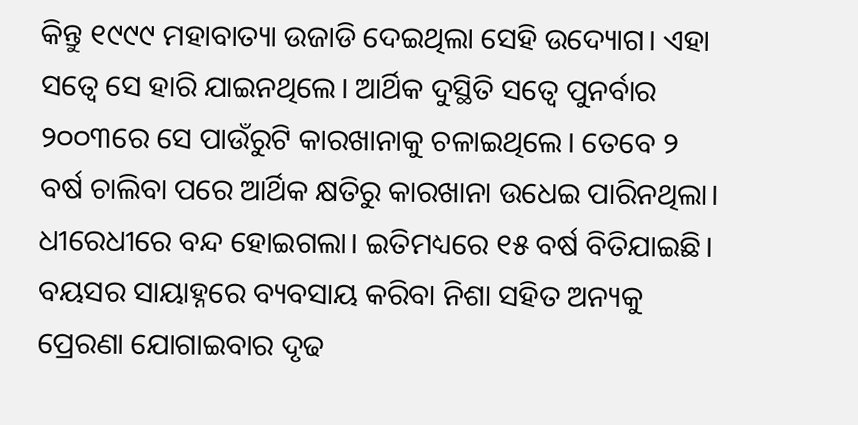କିନ୍ତୁ ୧୯୯୯ ମହାବାତ୍ୟା ଉଜାଡି ଦେଇଥିଲା ସେହି ଉଦ୍ୟୋଗ। ଏହା ସତ୍ବେ ସେ ହାରି ଯାଇନଥିଲେ। ଆର୍ଥିକ ଦୁସ୍ଥିତି ସତ୍ବେ ପୁନର୍ବାର ୨୦୦୩ରେ ସେ ପାଉଁରୁଟି କାରଖାନାକୁ ଚଳାଇଥିଲେ। ତେବେ ୨ ବର୍ଷ ଚାଲିବା ପରେ ଆର୍ଥିକ କ୍ଷତିରୁ କାରଖାନା ଉଧେଇ ପାରିନଥିଲା। ଧୀରେଧୀରେ ବନ୍ଦ ହୋଇଗଲା। ଇତିମଧ୍ୟରେ ୧୫ ବର୍ଷ ବିତିଯାଇଛି। ବୟସର ସାୟାହ୍ନରେ ବ୍ୟବସାୟ କରିବା ନିଶା ସହିତ ଅନ୍ୟକୁ ପ୍ରେରଣା ଯୋଗାଇବାର ଦୃଢ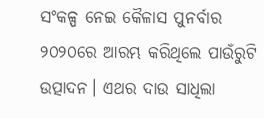ସଂକଳ୍ପ ନେଇ କୈଳାସ ପୁନର୍ବାର ୨୦୨୦ରେ ଆରମ୍ଭ କରିଥିଲେ ପାଉଁରୁଟି ଉତ୍ପାଦନ। ଏଥର ଦାଉ ସାଧିଲା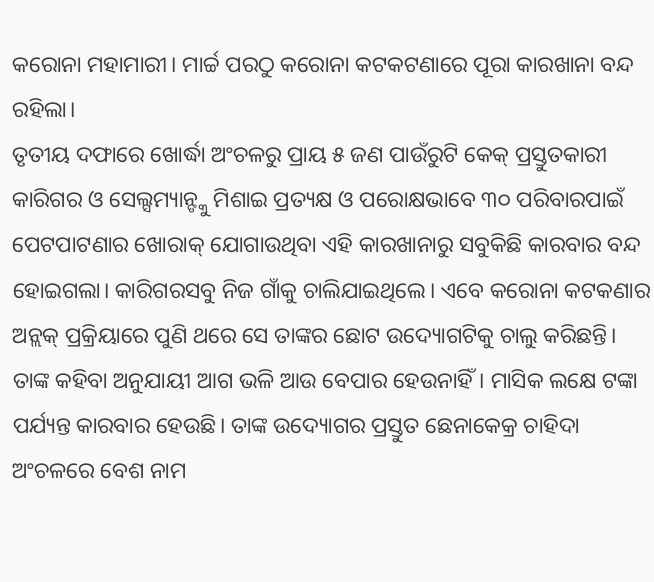କରୋନା ମହାମାରୀ। ମାର୍ଚ୍ଚ ପରଠୁ କରୋନା କଟକଟଣାରେ ପୂରା କାରଖାନା ବନ୍ଦ ରହିଲା।
ତୃତୀୟ ଦଫାରେ ଖୋର୍ଦ୍ଧା ଅଂଚଳରୁ ପ୍ରାୟ ୫ ଜଣ ପାଉଁରୁଟି କେକ୍ ପ୍ରସ୍ତୁତକାରୀ କାରିଗର ଓ ସେଲ୍ସମ୍ୟାନ୍ଙ୍କୁ ମିଶାଇ ପ୍ରତ୍ୟକ୍ଷ ଓ ପରୋକ୍ଷଭାବେ ୩୦ ପରିବାରପାଇଁ ପେଟପାଟଣାର ଖୋରାକ୍ ଯୋଗାଉଥିବା ଏହି କାରଖାନାରୁ ସବୁକିଛି କାରବାର ବନ୍ଦ ହୋଇଗଲା। କାରିଗରସବୁ ନିଜ ଗାଁକୁ ଚାଲିଯାଇଥିଲେ। ଏବେ କରୋନା କଟକଣାର ଅନ୍ଲକ୍ ପ୍ରକ୍ରିୟାରେ ପୁଣି ଥରେ ସେ ତାଙ୍କର ଛୋଟ ଉଦ୍ୟୋଗଟିକୁ ଚାଲୁ କରିଛନ୍ତି। ତାଙ୍କ କହିବା ଅନୁଯାୟୀ ଆଗ ଭଳି ଆଉ ବେପାର ହେଉନାହିଁ। ମାସିକ ଲକ୍ଷେ ଟଙ୍କା ପର୍ଯ୍ୟନ୍ତ କାରବାର ହେଉଛି। ତାଙ୍କ ଉଦ୍ୟୋଗର ପ୍ରସ୍ତୁତ ଛେନାକେକ୍ର ଚାହିଦା ଅଂଚଳରେ ବେଶ ନାମ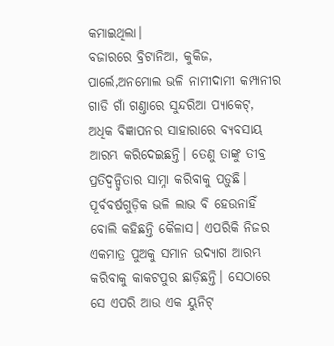କମାଇଥିଲା।
ବଜାରରେ ବ୍ରିଟାନିଆ, କୁକିଜ, ପାର୍ଲେ,ଅନମୋଲ ଭଳି ନାମୀଦାମୀ କମ୍ପାନୀର ଗାଡି ଗାଁ ଗଣ୍ତାରେ ସୁନ୍ଦରିଆ ପ୍ୟାକେଟ୍, ଅଧିକ ବିଜ୍ଞାପନର ସାହାରାରେ ବ୍ୟବସାୟ ଆରମ୍ଭ କରିଦେଇଛନ୍ତି। ତେଣୁ ତାଙ୍କୁ ତୀବ୍ର ପ୍ରତିଦ୍ବନ୍ଦ୍ବିତାର ସାମ୍ନା କରିବାକୁ ପଡ଼ୁଛି। ପୂର୍ବବର୍ଷଗୁଡ଼ିକ ଭଳି ଲାଭ ବି ହେଉନାହିଁ ବୋଲି କହିଛନ୍ତି କୈଳାସ। ଏପରିକି ନିଜର ଏକମାତ୍ର ପୁଅକୁ ସମାନ ଉଦ୍ୟାଗ ଆରମ୍ଭ କରିବାକୁ କାକଟପୁର ଛାଡ଼ିଛନ୍ତି। ସେଠାରେ ସେ ଏପରି ଆଉ ଏକ ୟୁନିଟ୍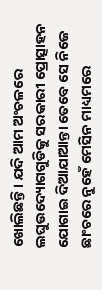ଖୋଲିଛନ୍ତି। ଯଦି ଆମ ଅଂଚଳରେ ଲଘୁଉଦ୍ୟୋଗଗୁଡିକୁ ସରକାରୀ ପ୍ରୋତ୍ସାହନ ଯୋଗାଇ ଦିଆଯାଆନ୍ତା ତେବେ ସେ ନିଜେ ଛାଂଚରେ ନୁହେଁ ମେସିନ ମାଧ୍ୟମରେ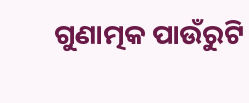ଗୁଣାତ୍ମକ ପାଉଁରୁଟି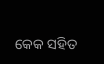କେକ ସହିତ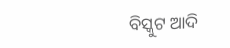ବିସ୍କୁଟ ଆଦି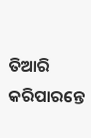ତିଆରି କରିପାରନ୍ତେ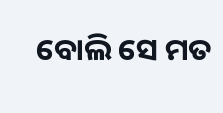ବୋଲି ସେ ମତ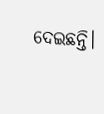ଦେଇଛନ୍ତି।